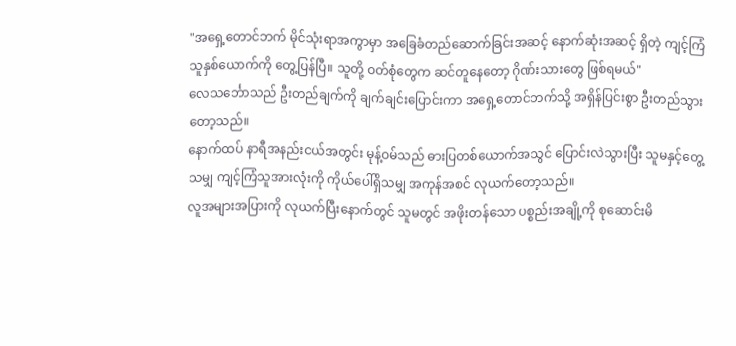"အရှေ့တောင်ဘက် မိုင်သုံးရာအကွာမှာ အခြေခံတည်ဆောက်ခြင်းအဆင့် နောက်ဆုံးအဆင့် ရှိတဲ့ ကျင့်ကြံသူနှစ်ယောက်ကို တွေ့ပြန်ပြီ။ သူတို့ ဝတ်စုံတွေက ဆင်တူနေတော့ ဂိုဏ်းသားတွေ ဖြစ်ရမယ်"
လေသင်္ဘောသည် ဦးတည်ချက်ကို ချက်ချင်းပြောင်းကာ အရှေ့တောင်ဘက်သို့ အရှိန်ပြင်းစွာ ဦးတည်သွားတော့သည်။
နောက်ထပ် နာရီအနည်းငယ်အတွင်း မုန့်ဝမ်သည် ဓားပြတစ်ယောက်အသွင် ပြောင်းလဲသွားပြီး သူမနှင့်တွေ့သမျှ ကျင့်ကြံသူအားလုံးကို ကိုယ်ပေါ်ရှိသမျှ အကုန်အစင် လုယက်တော့သည်။
လူအများအပြားကို လုယက်ပြီးနောက်တွင် သူမတွင် အဖိုးတန်သော ပစ္စည်းအချို့ကို စုဆောင်းမိ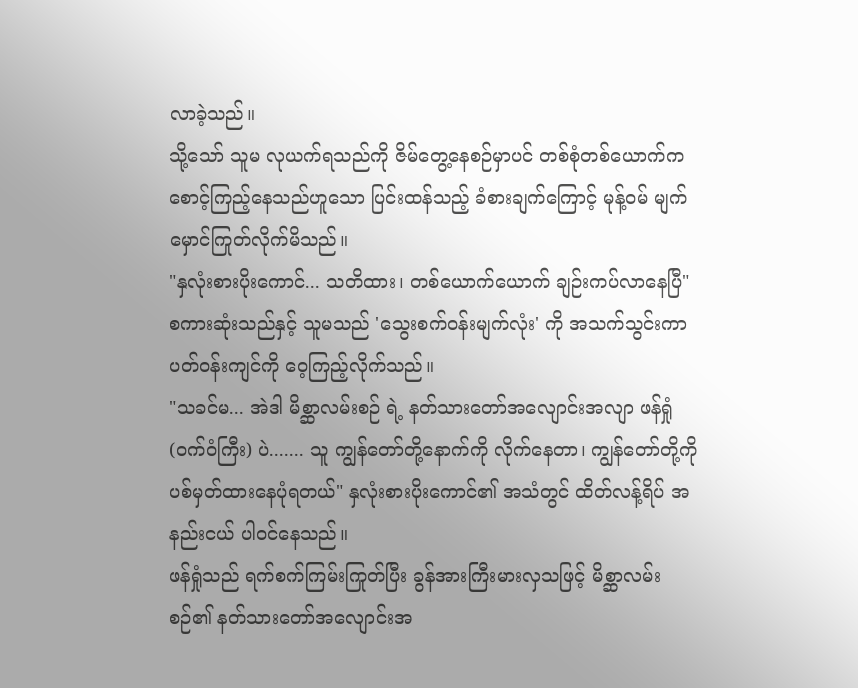လာခဲ့သည်။
သို့သော် သူမ လုယက်ရသည်ကို ဇိမ်တွေ့နေစဉ်မှာပင် တစ်စုံတစ်ယောက်က စောင့်ကြည့်နေသည်ဟူသော ပြင်းထန်သည့် ခံစားချက်ကြောင့် မုန့်ဝမ် မျက်မှောင်ကြုတ်လိုက်မိသည်။
"နှလုံးစားပိုးကောင်... သတိထား၊ တစ်ယောက်ယောက် ချဉ်းကပ်လာနေပြီ"
စကားဆုံးသည်နှင့် သူမသည် 'သွေးစက်ဝန်းမျက်လုံး' ကို အသက်သွင်းကာ ပတ်ဝန်းကျင်ကို ဝေ့ကြည့်လိုက်သည်။
"သခင်မ... အဲဒါ မိစ္ဆာလမ်းစဉ် ရဲ့ နတ်သားတော်အလျောင်းအလျာ ဖန်ရှုံ (ဝက်ဝံကြီး) ပဲ....... သူ ကျွန်တော်တို့နောက်ကို လိုက်နေတာ၊ ကျွန်တော်တို့ကို ပစ်မှတ်ထားနေပုံရတယ်" နှလုံးစားပိုးကောင်၏ အသံတွင် ထိတ်လန့်ရိပ် အနည်းငယ် ပါဝင်နေသည်။
ဖန်ရှုံသည် ရက်စက်ကြမ်းကြုတ်ပြီး ခွန်အားကြီးမားလှသဖြင့် မိစ္ဆာလမ်းစဉ်၏ နတ်သားတော်အလျောင်းအ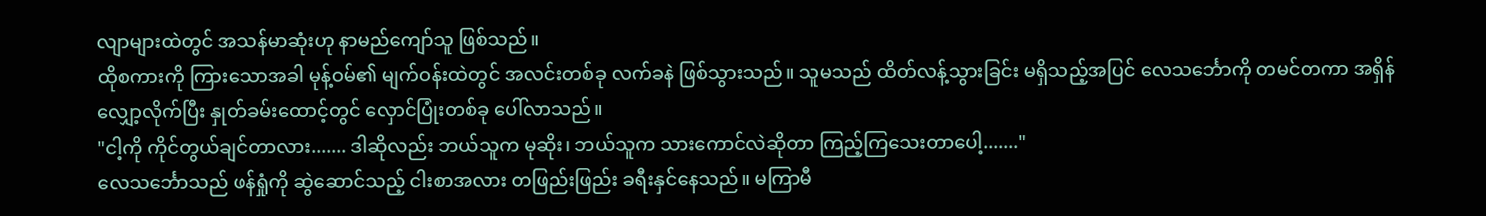လျာများထဲတွင် အသန်မာဆုံးဟု နာမည်ကျော်သူ ဖြစ်သည်။
ထိုစကားကို ကြားသောအခါ မုန့်ဝမ်၏ မျက်ဝန်းထဲတွင် အလင်းတစ်ခု လက်ခနဲ ဖြစ်သွားသည်။ သူမသည် ထိတ်လန့်သွားခြင်း မရှိသည့်အပြင် လေသင်္ဘောကို တမင်တကာ အရှိန်လျှော့လိုက်ပြီး နှုတ်ခမ်းထောင့်တွင် လှောင်ပြုံးတစ်ခု ပေါ်လာသည်။
"ငါ့ကို ကိုင်တွယ်ချင်တာလား....... ဒါဆိုလည်း ဘယ်သူက မုဆိုး၊ ဘယ်သူက သားကောင်လဲဆိုတာ ကြည့်ကြသေးတာပေါ့......."
လေသင်္ဘောသည် ဖန်ရှုံကို ဆွဲဆောင်သည့် ငါးစာအလား တဖြည်းဖြည်း ခရီးနှင်နေသည်။ မကြာမီ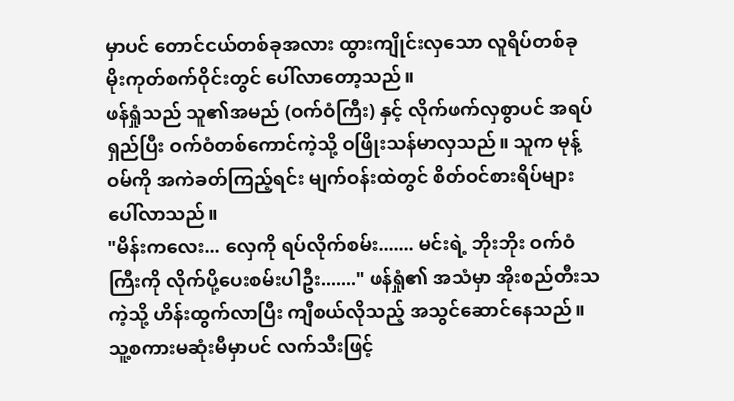မှာပင် တောင်ငယ်တစ်ခုအလား ထွားကျိုင်းလှသော လူရိပ်တစ်ခု မိုးကုတ်စက်ဝိုင်းတွင် ပေါ်လာတော့သည်။
ဖန်ရှုံသည် သူ၏အမည် (ဝက်ဝံကြီး) နှင့် လိုက်ဖက်လှစွာပင် အရပ်ရှည်ပြီး ဝက်ဝံတစ်ကောင်ကဲ့သို့ ဝဖြိုးသန်မာလှသည်။ သူက မုန့်ဝမ်ကို အကဲခတ်ကြည့်ရင်း မျက်ဝန်းထဲတွင် စိတ်ဝင်စားရိပ်များ ပေါ်လာသည်။
"မိန်းကလေး... လှေကို ရပ်လိုက်စမ်း....... မင်းရဲ့ ဘိုးဘိုး ဝက်ဝံကြီးကို လိုက်ပို့ပေးစမ်းပါဦး......." ဖန်ရှုံ၏ အသံမှာ အိုးစည်တီးသကဲ့သို့ ဟိန်းထွက်လာပြီး ကျီစယ်လိုသည့် အသွင်ဆောင်နေသည်။
သူ့စကားမဆုံးမီမှာပင် လက်သီးဖြင့်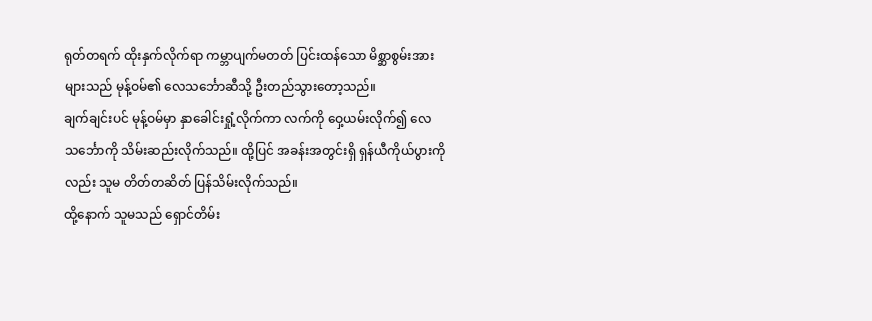ရုတ်တရက် ထိုးနှက်လိုက်ရာ ကမ္ဘာပျက်မတတ် ပြင်းထန်သော မိစ္ဆာစွမ်းအားများသည် မုန့်ဝမ်၏ လေသင်္ဘောဆီသို့ ဦးတည်သွားတော့သည်။
ချက်ချင်းပင် မုန့်ဝမ်မှာ နှာခေါင်းရှုံ့လိုက်ကာ လက်ကို ဝှေ့ယမ်းလိုက်၍ လေသင်္ဘောကို သိမ်းဆည်းလိုက်သည်။ ထို့ပြင် အခန်းအတွင်းရှိ ရှန်ယီကိုယ်ပွားကိုလည်း သူမ တိတ်တဆိတ် ပြန်သိမ်းလိုက်သည်။
ထို့နောက် သူမသည် ရှောင်တိမ်း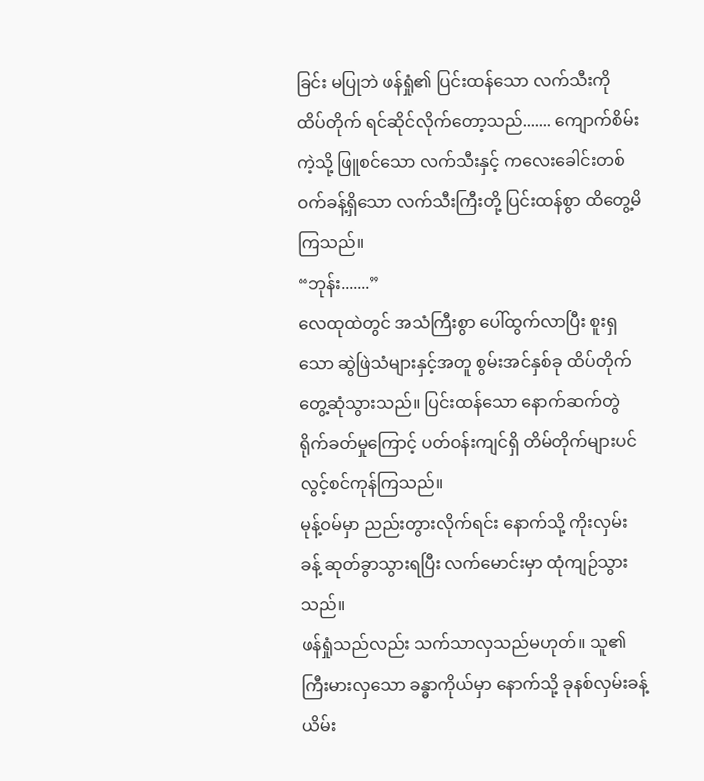ခြင်း မပြုဘဲ ဖန်ရှုံ၏ ပြင်းထန်သော လက်သီးကို ထိပ်တိုက် ရင်ဆိုင်လိုက်တော့သည်....... ကျောက်စိမ်းကဲ့သို့ ဖြူစင်သော လက်သီးနှင့် ကလေးခေါင်းတစ်ဝက်ခန့်ရှိသော လက်သီးကြီးတို့ ပြင်းထန်စွာ ထိတွေ့မိကြသည်။
“ဘုန်း.......”
လေထုထဲတွင် အသံကြီးစွာ ပေါ်ထွက်လာပြီး စူးရှသော ဆွဲဖြဲသံများနှင့်အတူ စွမ်းအင်နှစ်ခု ထိပ်တိုက်တွေ့ဆုံသွားသည်။ ပြင်းထန်သော နောက်ဆက်တွဲ ရိုက်ခတ်မှုကြောင့် ပတ်ဝန်းကျင်ရှိ တိမ်တိုက်များပင် လွင့်စင်ကုန်ကြသည်။
မုန့်ဝမ်မှာ ညည်းတွားလိုက်ရင်း နောက်သို့ ကိုးလှမ်းခန့် ဆုတ်ခွာသွားရပြီး လက်မောင်းမှာ ထုံကျဉ်သွားသည်။
ဖန်ရှုံသည်လည်း သက်သာလှသည်မဟုတ်။ သူ၏ ကြီးမားလှသော ခန္ဓာကိုယ်မှာ နောက်သို့ ခုနစ်လှမ်းခန့် ယိမ်း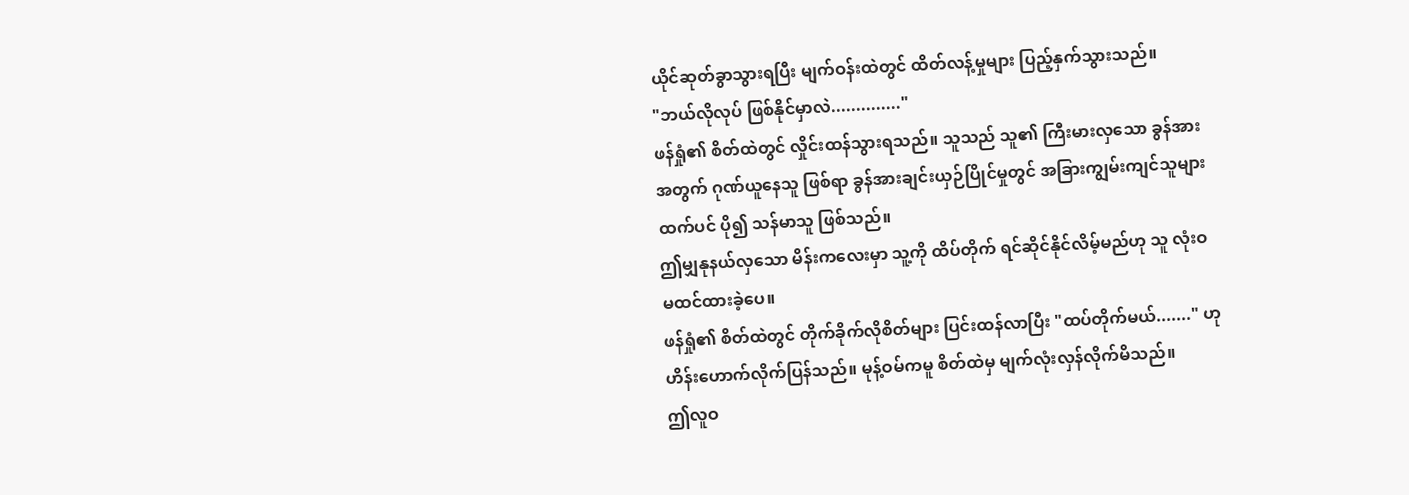ယိုင်ဆုတ်ခွာသွားရပြီး မျက်ဝန်းထဲတွင် ထိတ်လန့်မှုများ ပြည့်နှက်သွားသည်။
"ဘယ်လိုလုပ် ဖြစ်နိုင်မှာလဲ.............."
ဖန်ရှုံ၏ စိတ်ထဲတွင် လှိုင်းထန်သွားရသည်။ သူသည် သူ၏ ကြီးမားလှသော ခွန်အားအတွက် ဂုဏ်ယူနေသူ ဖြစ်ရာ ခွန်အားချင်းယှဉ်ပြိုင်မှုတွင် အခြားကျွမ်းကျင်သူများထက်ပင် ပို၍ သန်မာသူ ဖြစ်သည်။
ဤမျှနုနယ်လှသော မိန်းကလေးမှာ သူ့ကို ထိပ်တိုက် ရင်ဆိုင်နိုင်လိမ့်မည်ဟု သူ လုံးဝ မထင်ထားခဲ့ပေ။
ဖန်ရှုံ၏ စိတ်ထဲတွင် တိုက်ခိုက်လိုစိတ်များ ပြင်းထန်လာပြီး "ထပ်တိုက်မယ်......." ဟု ဟိန်းဟောက်လိုက်ပြန်သည်။ မုန့်ဝမ်ကမူ စိတ်ထဲမှ မျက်လုံးလှန်လိုက်မိသည်။
ဤလူဝ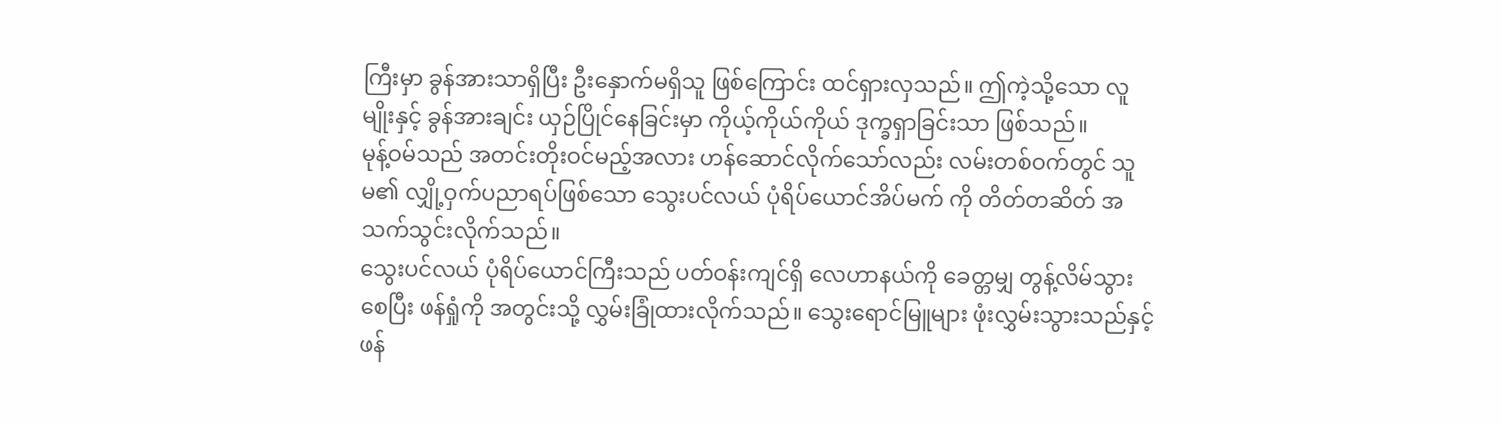ကြီးမှာ ခွန်အားသာရှိပြီး ဦးနှောက်မရှိသူ ဖြစ်ကြောင်း ထင်ရှားလှသည်။ ဤကဲ့သို့သော လူမျိုးနှင့် ခွန်အားချင်း ယှဉ်ပြိုင်နေခြင်းမှာ ကိုယ့်ကိုယ်ကိုယ် ဒုက္ခရှာခြင်းသာ ဖြစ်သည်။
မုန့်ဝမ်သည် အတင်းတိုးဝင်မည့်အလား ဟန်ဆောင်လိုက်သော်လည်း လမ်းတစ်ဝက်တွင် သူမ၏ လျှို့ဝှက်ပညာရပ်ဖြစ်သော သွေးပင်လယ် ပုံရိပ်ယောင်အိပ်မက် ကို တိတ်တဆိတ် အသက်သွင်းလိုက်သည်။
သွေးပင်လယ် ပုံရိပ်ယောင်ကြီးသည် ပတ်ဝန်းကျင်ရှိ လေဟာနယ်ကို ခေတ္တမျှ တွန့်လိမ်သွားစေပြီး ဖန်ရှုံကို အတွင်းသို့ လွှမ်းခြုံထားလိုက်သည်။ သွေးရောင်မြူများ ဖုံးလွှမ်းသွားသည်နှင့် ဖန်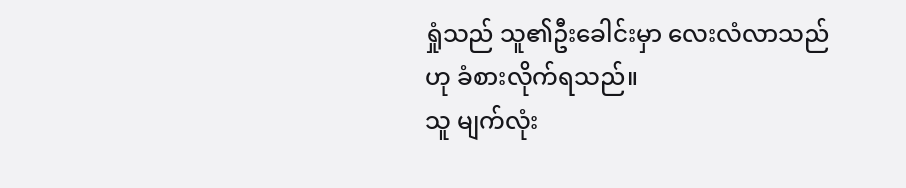ရှုံသည် သူ၏ဦးခေါင်းမှာ လေးလံလာသည်ဟု ခံစားလိုက်ရသည်။
သူ မျက်လုံး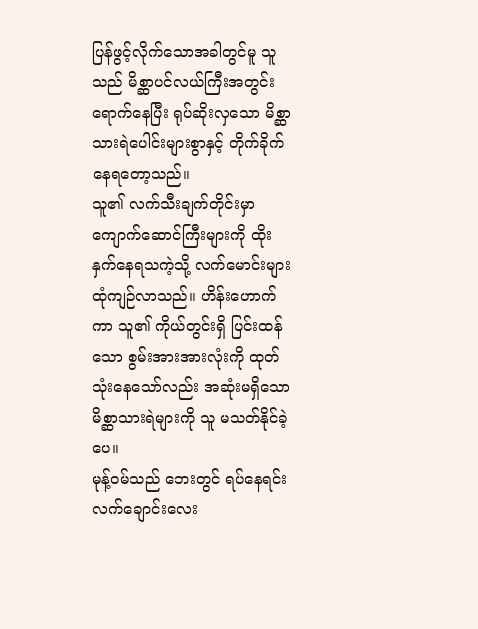ပြန်ဖွင့်လိုက်သောအခါတွင်မူ သူသည် မိစ္ဆာပင်လယ်ကြီးအတွင်း ရောက်နေပြီး ရုပ်ဆိုးလှသော မိစ္ဆာသားရဲပေါင်းများစွာနှင့် တိုက်ခိုက်နေရတော့သည်။
သူ၏ လက်သီးချက်တိုင်းမှာ ကျောက်ဆောင်ကြီးများကို ထိုးနှက်နေရသကဲ့သို့ လက်မောင်းများ ထုံကျဉ်လာသည်။ ဟိန်းဟောက်ကာ သူ၏ ကိုယ်တွင်းရှိ ပြင်းထန်သော စွမ်းအားအားလုံးကို ထုတ်သုံးနေသော်လည်း အဆုံးမရှိသော မိစ္ဆာသားရဲများကို သူ မသတ်နိုင်ခဲ့ပေ။
မုန့်ဝမ်သည် ဘေးတွင် ရပ်နေရင်း လက်ချောင်းလေး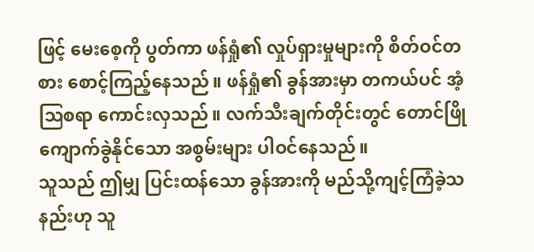ဖြင့် မေးစေ့ကို ပွတ်ကာ ဖန်ရှုံ၏ လှုပ်ရှားမှုများကို စိတ်ဝင်တစား စောင့်ကြည့်နေသည်။ ဖန်ရှုံ၏ ခွန်အားမှာ တကယ်ပင် အံ့ဩစရာ ကောင်းလှသည်။ လက်သီးချက်တိုင်းတွင် တောင်ဖြိုကျောက်ခွဲနိုင်သော အစွမ်းများ ပါဝင်နေသည်။
သူသည် ဤမျှ ပြင်းထန်သော ခွန်အားကို မည်သို့ကျင့်ကြံခဲ့သနည်းဟု သူ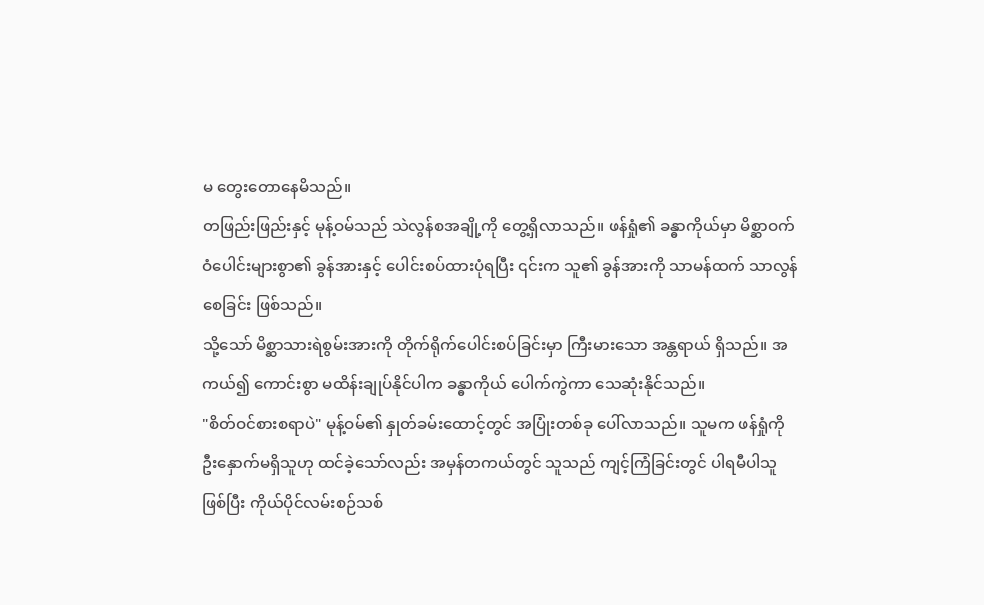မ တွေးတောနေမိသည်။
တဖြည်းဖြည်းနှင့် မုန့်ဝမ်သည် သဲလွန်စအချို့ကို တွေ့ရှိလာသည်။ ဖန်ရှုံ၏ ခန္ဓာကိုယ်မှာ မိစ္ဆာဝက်ဝံပေါင်းများစွာ၏ ခွန်အားနှင့် ပေါင်းစပ်ထားပုံရပြီး ၎င်းက သူ၏ ခွန်အားကို သာမန်ထက် သာလွန်စေခြင်း ဖြစ်သည်။
သို့သော် မိစ္ဆာသားရဲစွမ်းအားကို တိုက်ရိုက်ပေါင်းစပ်ခြင်းမှာ ကြီးမားသော အန္တရာယ် ရှိသည်။ အကယ်၍ ကောင်းစွာ မထိန်းချုပ်နိုင်ပါက ခန္ဓာကိုယ် ပေါက်ကွဲကာ သေဆုံးနိုင်သည်။
"စိတ်ဝင်စားစရာပဲ" မုန့်ဝမ်၏ နှုတ်ခမ်းထောင့်တွင် အပြုံးတစ်ခု ပေါ်လာသည်။ သူမက ဖန်ရှုံကို ဦးနှောက်မရှိသူဟု ထင်ခဲ့သော်လည်း အမှန်တကယ်တွင် သူသည် ကျင့်ကြံခြင်းတွင် ပါရမီပါသူဖြစ်ပြီး ကိုယ်ပိုင်လမ်းစဉ်သစ်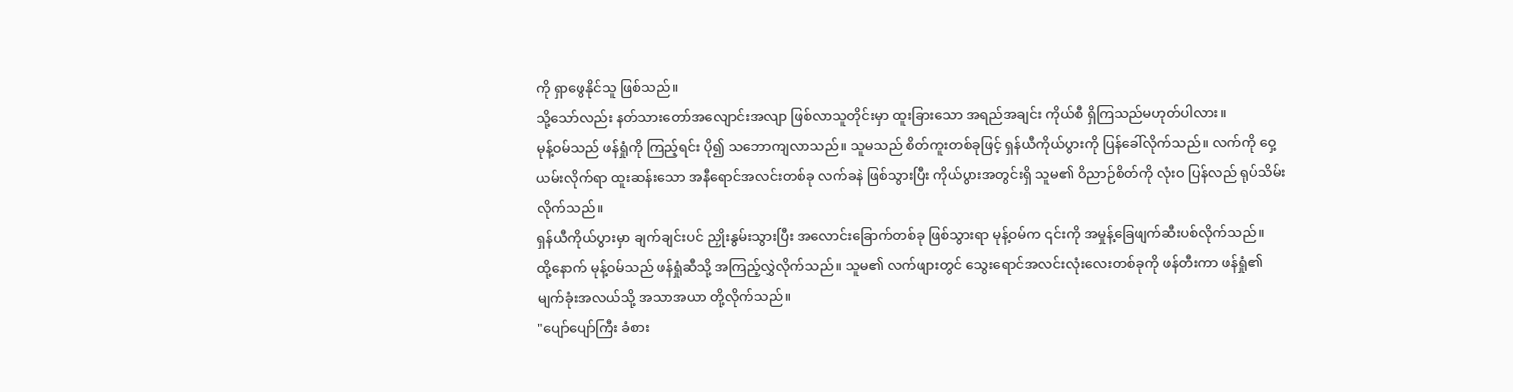ကို ရှာဖွေနိုင်သူ ဖြစ်သည်။
သို့သော်လည်း နတ်သားတော်အလျောင်းအလျာ ဖြစ်လာသူတိုင်းမှာ ထူးခြားသော အရည်အချင်း ကိုယ်စီ ရှိကြသည်မဟုတ်ပါလား။
မုန့်ဝမ်သည် ဖန်ရှုံကို ကြည့်ရင်း ပို၍ သဘောကျလာသည်။ သူမသည် စိတ်ကူးတစ်ခုဖြင့် ရှန်ယီကိုယ်ပွားကို ပြန်ခေါ်လိုက်သည်။ လက်ကို ဝှေ့ယမ်းလိုက်ရာ ထူးဆန်းသော အနီရောင်အလင်းတစ်ခု လက်ခနဲ ဖြစ်သွားပြီး ကိုယ်ပွားအတွင်းရှိ သူမ၏ ဝိညာဉ်စိတ်ကို လုံးဝ ပြန်လည် ရုပ်သိမ်းလိုက်သည်။
ရှန်ယီကိုယ်ပွားမှာ ချက်ချင်းပင် ညှိုးနွမ်းသွားပြီး အလောင်းခြောက်တစ်ခု ဖြစ်သွားရာ မုန့်ဝမ်က ၎င်းကို အမှုန့်ခြေဖျက်ဆီးပစ်လိုက်သည်။
ထို့နောက် မုန့်ဝမ်သည် ဖန်ရှုံဆီသို့ အကြည့်လွှဲလိုက်သည်။ သူမ၏ လက်ဖျားတွင် သွေးရောင်အလင်းလုံးလေးတစ်ခုကို ဖန်တီးကာ ဖန်ရှုံ၏ မျက်ခုံးအလယ်သို့ အသာအယာ တို့လိုက်သည်။
"ပျော်ပျော်ကြီး ခံစား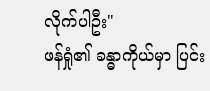လိုက်ပါဦး"
ဖန်ရှုံ၏ ခန္ဓာကိုယ်မှာ ပြင်း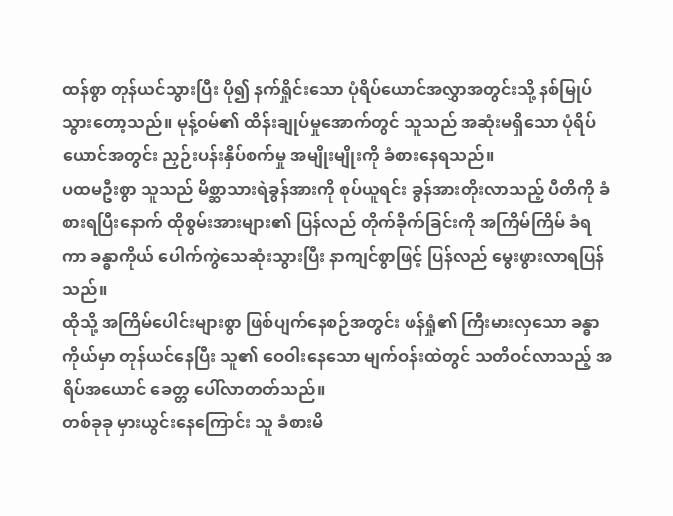ထန်စွာ တုန်ယင်သွားပြီး ပို၍ နက်ရှိုင်းသော ပုံရိပ်ယောင်အလွှာအတွင်းသို့ နစ်မြုပ်သွားတော့သည်။ မုန့်ဝမ်၏ ထိန်းချုပ်မှုအောက်တွင် သူသည် အဆုံးမရှိသော ပုံရိပ်ယောင်အတွင်း ညှဉ်းပန်းနှိပ်စက်မှု အမျိုးမျိုးကို ခံစားနေရသည်။
ပထမဦးစွာ သူသည် မိစ္ဆာသားရဲခွန်အားကို စုပ်ယူရင်း ခွန်အားတိုးလာသည့် ပီတိကို ခံစားရပြီးနောက် ထိုစွမ်းအားများ၏ ပြန်လည် တိုက်ခိုက်ခြင်းကို အကြိမ်ကြိမ် ခံရကာ ခန္ဓာကိုယ် ပေါက်ကွဲသေဆုံးသွားပြီး နာကျင်စွာဖြင့် ပြန်လည် မွေးဖွားလာရပြန်သည်။
ထိုသို့ အကြိမ်ပေါင်းများစွာ ဖြစ်ပျက်နေစဉ်အတွင်း ဖန်ရှုံ၏ ကြီးမားလှသော ခန္ဓာကိုယ်မှာ တုန်ယင်နေပြီး သူ၏ ဝေဝါးနေသော မျက်ဝန်းထဲတွင် သတိဝင်လာသည့် အရိပ်အယောင် ခေတ္တ ပေါ်လာတတ်သည်။
တစ်ခုခု မှားယွင်းနေကြောင်း သူ ခံစားမိ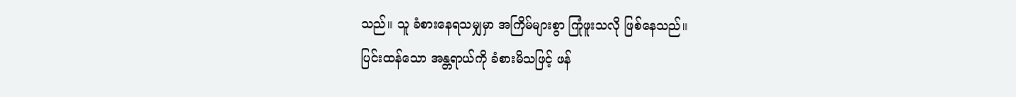သည်။ သူ ခံစားနေရသမျှမှာ အကြိမ်များစွာ ကြုံဖူးသလို ဖြစ်နေသည်။
ပြင်းထန်သော အန္တရာယ်ကို ခံစားမိသဖြင့် ဖန်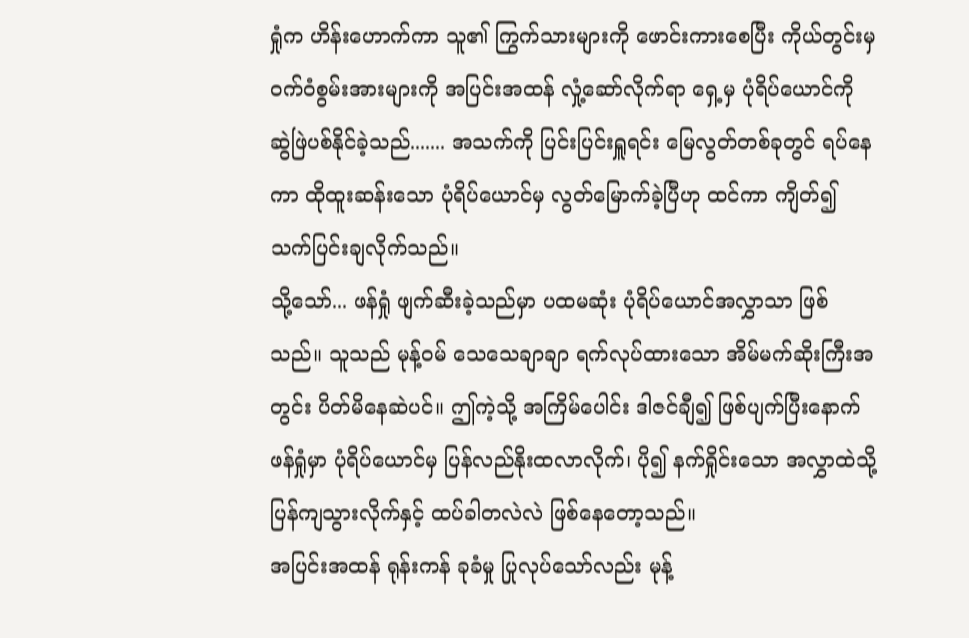ရှုံက ဟိန်းဟောက်ကာ သူ၏ ကြွက်သားများကို ဖောင်းကားစေပြီး ကိုယ်တွင်းမှ ဝက်ဝံစွမ်းအားများကို အပြင်းအထန် လှုံ့ဆော်လိုက်ရာ ရှေ့မှ ပုံရိပ်ယောင်ကို ဆွဲဖြဲပစ်နိုင်ခဲ့သည်....... အသက်ကို ပြင်းပြင်းရှူရင်း မြေလွတ်တစ်ခုတွင် ရပ်နေကာ ထိုထူးဆန်းသော ပုံရိပ်ယောင်မှ လွတ်မြောက်ခဲ့ပြီဟု ထင်ကာ ကျိတ်၍ သက်ပြင်းချလိုက်သည်။
သို့သော်... ဖန်ရှုံ ဖျက်ဆီးခဲ့သည်မှာ ပထမဆုံး ပုံရိပ်ယောင်အလွှာသာ ဖြစ်သည်။ သူသည် မုန့်ဝမ် သေသေချာချာ ရက်လုပ်ထားသော အိမ်မက်ဆိုးကြီးအတွင်း ပိတ်မိနေဆဲပင်။ ဤကဲ့သို့ အကြိမ်ပေါင်း ဒါဇင်ချီ၍ ဖြစ်ပျက်ပြီးနောက် ဖန်ရှုံမှာ ပုံရိပ်ယောင်မှ ပြန်လည်နိုးထလာလိုက်၊ ပို၍ နက်ရှိုင်းသော အလွှာထဲသို့ ပြန်ကျသွားလိုက်နှင့် ထပ်ခါတလဲလဲ ဖြစ်နေတော့သည်။
အပြင်းအထန် ရုန်းကန် ခုခံမှု ပြုလုပ်သော်လည်း မုန့်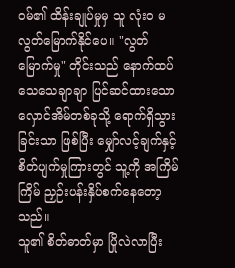ဝမ်၏ ထိန်းချုပ်မှုမှ သူ လုံးဝ မလွတ်မြောက်နိုင်ပေ။ "လွတ်မြောက်မှု" တိုင်းသည် နောက်ထပ် သေသေချာချာ ပြင်ဆင်ထားသော လှောင်အိမ်တစ်ခုသို့ ရောက်ရှိသွားခြင်းသာ ဖြစ်ပြီး မျှော်လင့်ချက်နှင့် စိတ်ပျက်မှုကြားတွင် သူ့ကို အကြိမ်ကြိမ် ညှဉ်းပန်းနှိပ်စက်နေတော့သည်။
သူ၏ စိတ်ဓာတ်မှာ ပြိုလဲလာပြီး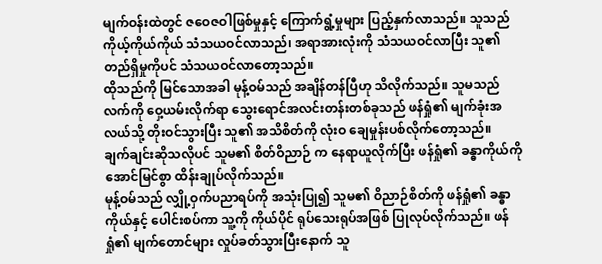မျက်ဝန်းထဲတွင် ဇဝေဇဝါဖြစ်မှုနှင့် ကြောက်ရွံ့မှုများ ပြည့်နှက်လာသည်။ သူသည် ကိုယ့်ကိုယ်ကိုယ် သံသယဝင်လာသည်၊ အရာအားလုံးကို သံသယဝင်လာပြီး သူ၏ တည်ရှိမှုကိုပင် သံသယဝင်လာတော့သည်။
ထိုသည်ကို မြင်သောအခါ မုန့်ဝမ်သည် အချိန်တန်ပြီဟု သိလိုက်သည်။ သူမသည် လက်ကို ဝှေ့ယမ်းလိုက်ရာ သွေးရောင်အလင်းတန်းတစ်ခုသည် ဖန်ရှုံ၏ မျက်ခုံးအလယ်သို့ တိုးဝင်သွားပြီး သူ၏ အသိစိတ်ကို လုံးဝ ချေမှုန်းပစ်လိုက်တော့သည်။
ချက်ချင်းဆိုသလိုပင် သူမ၏ စိတ်ဝိညာဉ် က နေရာယူလိုက်ပြီး ဖန်ရှုံ၏ ခန္ဓာကိုယ်ကို အောင်မြင်စွာ ထိန်းချုပ်လိုက်သည်။
မုန့်ဝမ်သည် လျှို့ဝှက်ပညာရပ်ကို အသုံးပြု၍ သူမ၏ ဝိညာဉ်စိတ်ကို ဖန်ရှုံ၏ ခန္ဓာကိုယ်နှင့် ပေါင်းစပ်ကာ သူ့ကို ကိုယ်ပိုင် ရုပ်သေးရုပ်အဖြစ် ပြုလုပ်လိုက်သည်။ ဖန်ရှုံ၏ မျက်တောင်များ လှုပ်ခတ်သွားပြီးနောက် သူ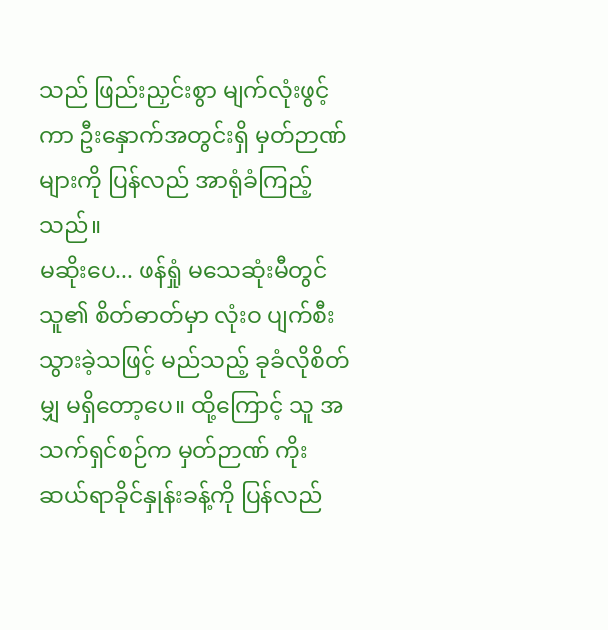သည် ဖြည်းညှင်းစွာ မျက်လုံးဖွင့်ကာ ဦးနှောက်အတွင်းရှိ မှတ်ဉာဏ်များကို ပြန်လည် အာရုံခံကြည့်သည်။
မဆိုးပေ... ဖန်ရှုံ မသေဆုံးမီတွင် သူ၏ စိတ်ဓာတ်မှာ လုံးဝ ပျက်စီးသွားခဲ့သဖြင့် မည်သည့် ခုခံလိုစိတ်မျှ မရှိတော့ပေ။ ထို့ကြောင့် သူ အသက်ရှင်စဉ်က မှတ်ဉာဏ် ကိုးဆယ်ရာခိုင်နှုန်းခန့်ကို ပြန်လည်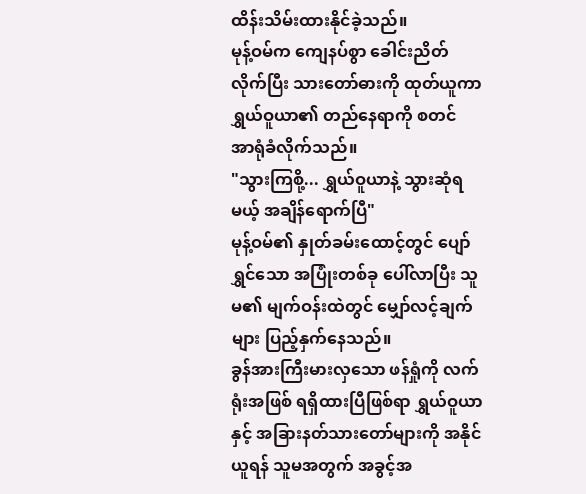ထိန်းသိမ်းထားနိုင်ခဲ့သည်။
မုန့်ဝမ်က ကျေနပ်စွာ ခေါင်းညိတ်လိုက်ပြီး သားတော်ဓားကို ထုတ်ယူကာ ရွှယ်ဝူယာ၏ တည်နေရာကို စတင် အာရုံခံလိုက်သည်။
"သွားကြစို့... ရွှယ်ဝူယာနဲ့ သွားဆုံရမယ့် အချိန်ရောက်ပြီ"
မုန့်ဝမ်၏ နှုတ်ခမ်းထောင့်တွင် ပျော်ရွှင်သော အပြုံးတစ်ခု ပေါ်လာပြီး သူမ၏ မျက်ဝန်းထဲတွင် မျှော်လင့်ချက်များ ပြည့်နှက်နေသည်။
ခွန်အားကြီးမားလှသော ဖန်ရှုံကို လက်ရုံးအဖြစ် ရရှိထားပြီဖြစ်ရာ ရွှယ်ဝူယာနှင့် အခြားနတ်သားတော်များကို အနိုင်ယူရန် သူမအတွက် အခွင့်အ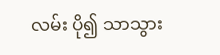လမ်း ပို၍ သာသွား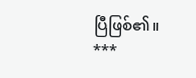ပြီဖြစ်၏။
***